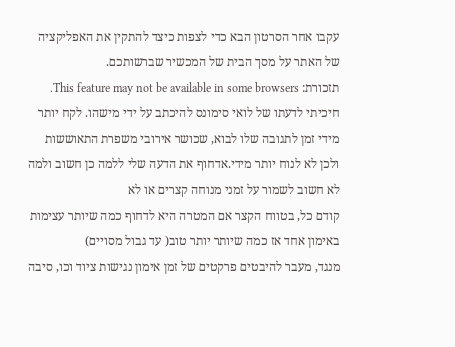עקבו אחר הסרטון הבא כדי לצפות כיצד להתקין את האפליקציה של האתר על מסך הבית של המכשיר שברשותכם.
תזכורת: This feature may not be available in some browsers.
חיכיתי לדעתו של לואי סימונס להיכתב על ידי מישהו. לקח יותר מידי זמן לתגובה שלו לבוא, שכושר אירובי משפרת התאוששות ולכן לא לנוח יותר מידי.אדחוף את הדעה שלי ללמה כן חשוב ולמה לא חשוב לשמור על זמני מנוחה קצרים או לא
קודם כל, בטווח הקצר אם המטרה היא לדחוף כמה שיותר עצימות באימון אחד אז כמה שיותר יותר טוב( עד גבול מסויים)
מנגד, מעבר להיבטים פרקטים של זמן אימון נגישות ציוד וכו, סיבה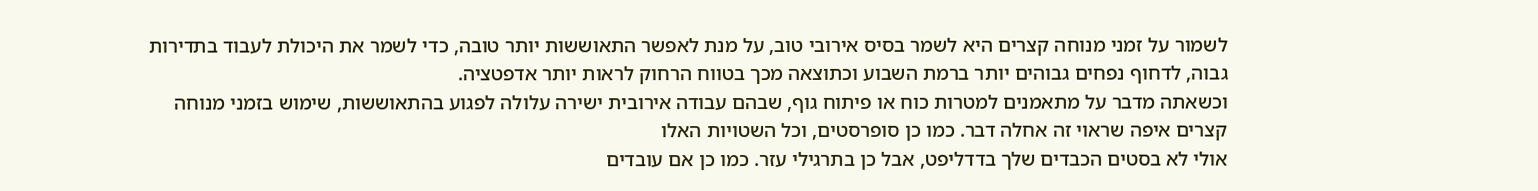לשמור על זמני מנוחה קצרים היא לשמר בסיס אירובי טוב, על מנת לאפשר התאוששות יותר טובה, כדי לשמר את היכולת לעבוד בתדירות גבוה, לדחוף נפחים גבוהים יותר ברמת השבוע וכתוצאה מכך בטווח הרחוק לראות יותר אדפטציה.
וכשאתה מדבר על מתאמנים למטרות כוח או פיתוח גוף, שבהם עבודה אירובית ישירה עלולה לפגוע בהתאוששות, שימוש בזמני מנוחה קצרים איפה שראוי זה אחלה דבר. כמו כן סופרסטים, וכל השטויות האלו
אולי לא בסטים הכבדים שלך בדדליפט, אבל כן בתרגילי עזר. כמו כן אם עובדים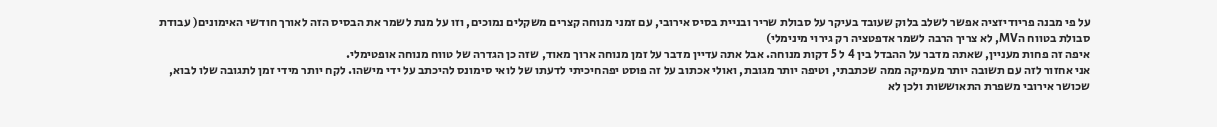על פי מבנה פריודיזציה אפשר לשלב בלוק שעובד בעיקר על סבולת שריר ובניית בסיס אירובי, עם זמני מנוחה קצרים משקלים נמוכים, וזו על מנת לשמר את הבסיס הזה לאורך חודשי האימונים( עבודת סבולת בטווח הMV, לא צריך הרבה לשמר אדפטציה רק גירוי מינימלי)
איפה זה פחות מעניין, שאתה מדבר על ההבדל בין 4 ל 5 דקות מנוחה. אבל אתה עדיין מדבר על זמן מנוחה ארוך מאוד, שזה כן הגדרה של טווח מנוחה אופטימלי.
אני אחזור לזה עם תשובה יותר מעמיקה ממה שכתבתי, וטיפה יותר מגובת, ואולי אכתוב על זה פוסט יפהחיכיתי לדעתו של לואי סימונס להיכתב על ידי מישהו. לקח יותר מידי זמן לתגובה שלו לבוא, שכושר אירובי משפרת התאוששות ולכן לא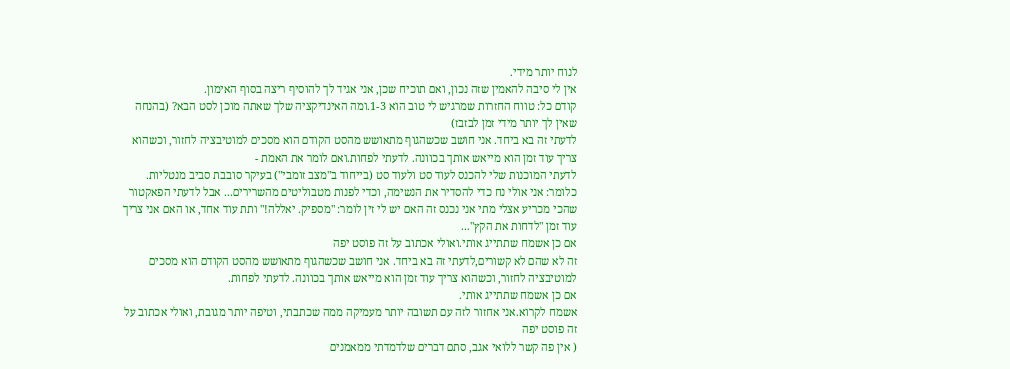לנוח יותר מידי.
אין לי סיבה להאמין שזה נכון, ואם תוכיח שכן, אני אגיד לך להוסיף ריצה בסוף האימון.
קודם כל: טווח החזרות שמרגיש לי טוב הוא 1-3.ומה האינדיקציה שלך שאתה מוכן לסט הבא? (בהנחה שאין לך יותר מידי זמן לבזבז)
לדעתי זה בא ביחד. אני חושב שכשהגוף מתאושש מהסט הקודם הוא מסכים למוטיבציה לחזור, וכשהוא צריך עוד זמן הוא מייאש אותך בכוונה. לדעתי לפחות.ואם לומר את האמת -
לדעתי המוכנות שלי להכנס לעוד סט ולעוד סט (בייחוד ב"מצב זומבי") בעיקר סובבת סביב מנטליות. כלומר: אני אולי נח כדי להסדיר את הנשימה, וכדי לפנות מטבוליטים מהשרירים... אבל לדעתי הפאקטור שהכי מכריע אצלי מתי אני נכנס זה האם יש לי זין לומר: "מספיק. יאללה!" ותת עוד אחד, או האם אני צריך עוד זמן "לדחות את הקץ"...
אם כן אשמח שתתייג אותי.ואולי אכתוב על זה פוסט יפה
זה לא שהם לא קשורים,לדעתי זה בא ביחד. אני חושב שכשהגוף מתאושש מהסט הקודם הוא מסכים למוטיבציה לחזור, וכשהוא צריך עוד זמן הוא מייאש אותך בכוונה. לדעתי לפחות.
אם כן אשמח שתתייג אותי.
אשמח לקרוא.אני אחזור לזה עם תשובה יותר מעמיקה ממה שכתבתי, וטיפה יותר מגובת, ואולי אכתוב על זה פוסט יפה
( אין פה קשר ללואי אגב, סתם דברים שלדמדתי ממאמנים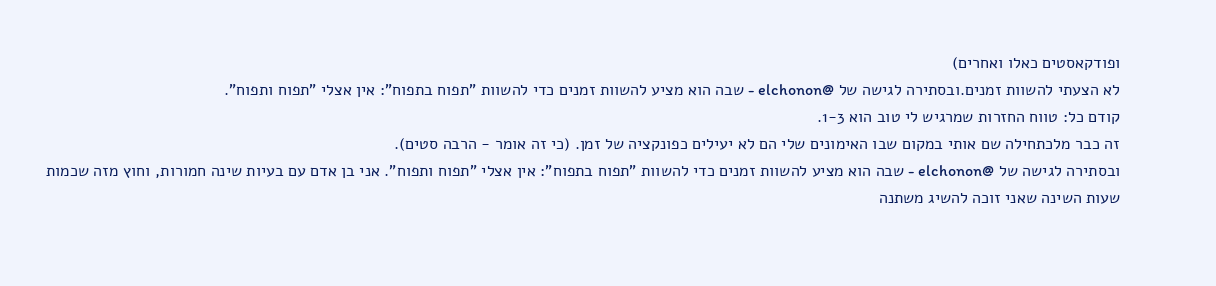ופודקאסטים כאלו ואחרים)
לא הצעתי להשוות זמנים.ובסתירה לגישה של @elchonon - שבה הוא מציע להשוות זמנים כדי להשוות "תפוח בתפוח": אין אצלי "תפוח ותפוח".
קודם כל: טווח החזרות שמרגיש לי טוב הוא 1-3.
זה כבר מלכתחילה שם אותי במקום שבו האימונים שלי הם לא יעילים כפונקציה של זמן. (כי זה אומר - הרבה סטים).
ובסתירה לגישה של @elchonon - שבה הוא מציע להשוות זמנים כדי להשוות "תפוח בתפוח": אין אצלי "תפוח ותפוח". אני בן אדם עם בעיות שינה חמורות, וחוץ מזה שכמות שעות השינה שאני זוכה להשיג משתנה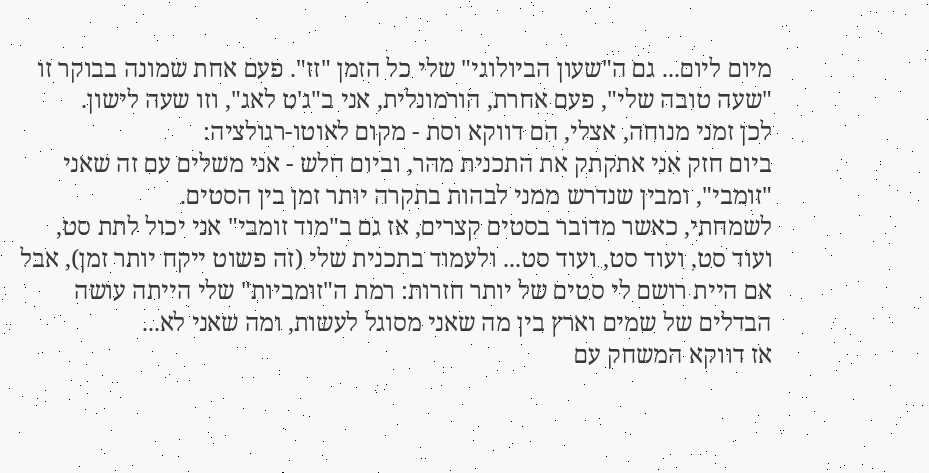מיום ליום... גם ה"שעון הביולוגי" שלי כל הזמן "זז". פעם אחת שמונה בבוקר זו "שעה טובה שלי", פעם אחרת, הורמונלית, אני ב"ג'ט לאג", וזו שעה לישון.
לכן זמני מנוחה, אצלי, הם דווקא וסת - מקום לאוטו-רגולציה:
ביום חזק אני אתקתק את התכנית מהר, וביום חלש - אני משלים עם זה שאני "זומבי", ומבין שנדרש ממני לבהות בתקרה יותר זמן בין הסטים.
לשמחתי, כאשר מדובר בסטים קצרים, אז גם ב"מוד זומבי" אני יכול לתת סט, ועוד סט, ועוד סט, ועוד סט... ולעמוד בתכנית שלי (זה פשוט ייקח יותר זמן), אבל אם היית רושם לי סטים של יותר חזרות: רמת ה"זומביות" שלי הייתה עושה הבדלים של שמים וארץ בין מה שאני מסוגל לעשות, ומה שאני לא...
אז דווקא המשחק עם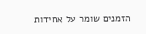הזמנים שומר על אחידות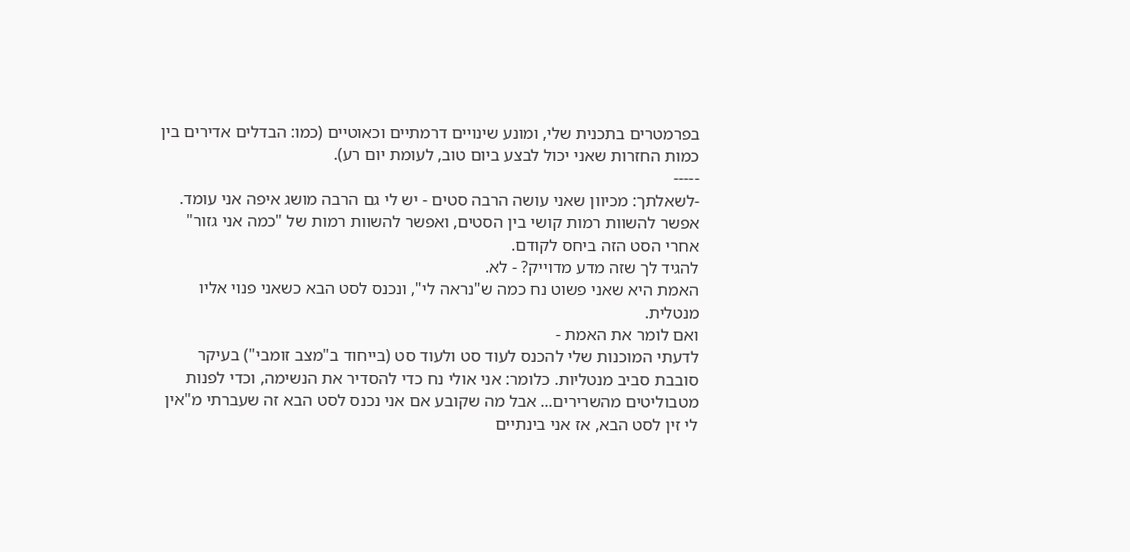בפרמטרים בתכנית שלי, ומונע שינויים דרמתיים וכאוטיים (כמו: הבדלים אדירים בין כמות החזרות שאני יכול לבצע ביום טוב, לעומת יום רע).
-----
-לשאלתך: מכיוון שאני עושה הרבה סטים - יש לי גם הרבה מושג איפה אני עומד. אפשר להשוות רמות קושי בין הסטים, ואפשר להשוות רמות של "כמה אני גזור" אחרי הסט הזה ביחס לקודם.
להגיד לך שזה מדע מדוייק? - לא.
האמת היא שאני פשוט נח כמה ש"נראה לי", ונכנס לסט הבא כשאני פנוי אליו מנטלית.
ואם לומר את האמת -
לדעתי המוכנות שלי להכנס לעוד סט ולעוד סט (בייחוד ב"מצב זומבי") בעיקר סובבת סביב מנטליות. כלומר: אני אולי נח כדי להסדיר את הנשימה, וכדי לפנות מטבוליטים מהשרירים... אבל מה שקובע אם אני נכנס לסט הבא זה שעברתי מ"אין לי זין לסט הבא, אז אני בינתיים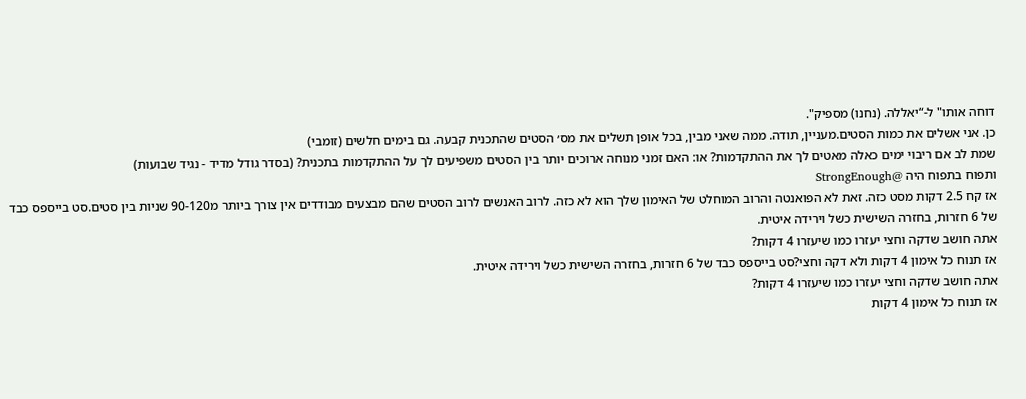דוחה אותו" ל-“יאללה. (נחנו) מספיק".
כן. אני אשלים את כמות הסטים.מעניין, תודה. ממה שאני מבין, בכל אופן תשלים את מס׳ הסטים שהתכנית קבעה. גם בימים חלשים (זומבי)
שמת לב אם ריבוי ימים כאלה מאטים לך את ההתקדמות? או: האם זמני מנוחה ארוכים יותר בין הסטים משפיעים לך על ההתקדמות בתכנית? (בסדר גודל מדיד - נגיד שבועות)
ותפוח בתפוח היה @StrongEnough
אז קח 2.5 דקות מסט כזה. זאת לא הפואנטה והרוב המוחלט של האימון שלך הוא לא כזה. לרוב האנשים לרוב הסטים שהם מבצעים מבודדים אין צורך ביותר מ90-120 שניות בין סטים.סט בייספס כבד של 6 חזרות, בחזרה השישית כשל וירידה איטית.
אתה חושב שדקה וחצי יעזרו כמו שיעזרו 4 דקות?
אז תנוח כל אימון 4 דקות ולא דקה וחצי?סט בייספס כבד של 6 חזרות, בחזרה השישית כשל וירידה איטית.
אתה חושב שדקה וחצי יעזרו כמו שיעזרו 4 דקות?
אז תנוח כל אימון 4 דקות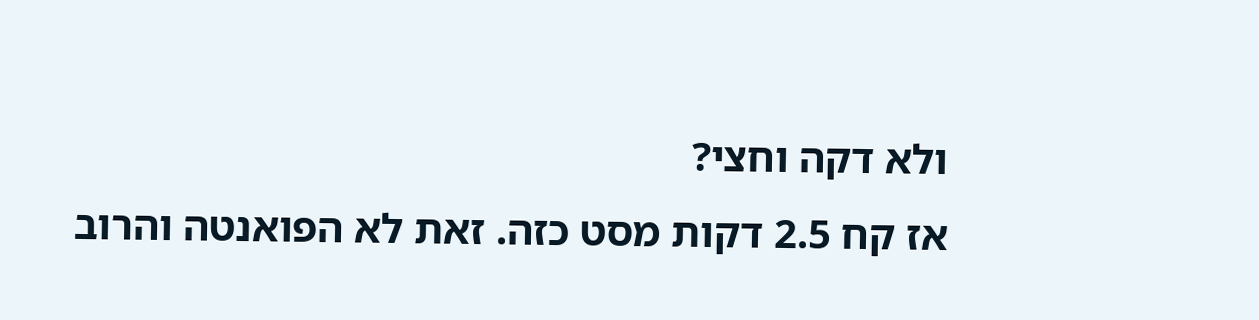ולא דקה וחצי?
אז קח 2.5 דקות מסט כזה. זאת לא הפואנטה והרוב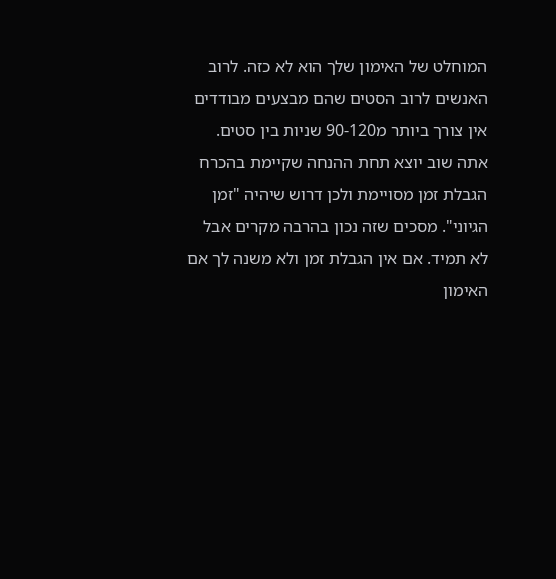המוחלט של האימון שלך הוא לא כזה. לרוב האנשים לרוב הסטים שהם מבצעים מבודדים אין צורך ביותר מ90-120 שניות בין סטים.
אתה שוב יוצא תחת ההנחה שקיימת בהכרח הגבלת זמן מסויימת ולכן דרוש שיהיה "זמן הגיוני". מסכים שזה נכון בהרבה מקרים אבל לא תמיד. אם אין הגבלת זמן ולא משנה לך אם האימון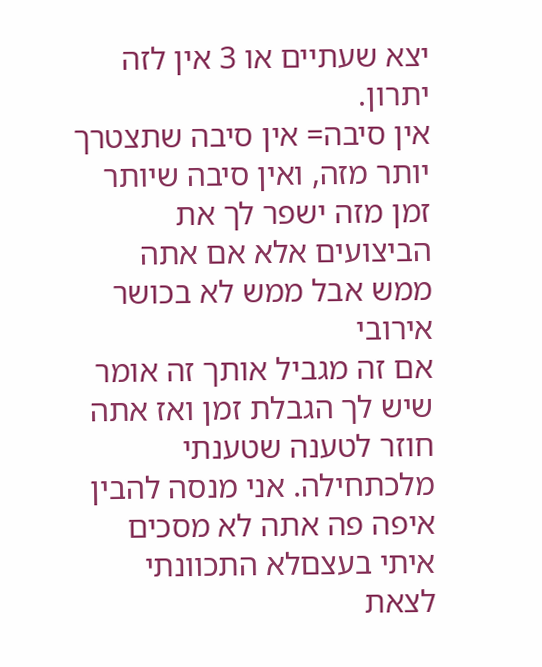יצא שעתיים או 3 אין לזה יתרון.
אין סיבה= אין סיבה שתצטרך יותר מזה, ואין סיבה שיותר זמן מזה ישפר לך את הביצועים אלא אם אתה ממש אבל ממש לא בכושר אירובי
אם זה מגביל אותך זה אומר שיש לך הגבלת זמן ואז אתה חוזר לטענה שטענתי מלכתחילה. אני מנסה להבין איפה פה אתה לא מסכים איתי בעצםלא התכוונתי לצאת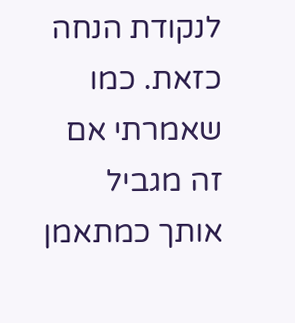לנקודת הנחה כזאת. כמו שאמרתי אם זה מגביל אותך כמתאמן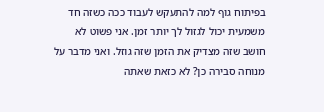בפיתוח גוף למה להתעקש לעבוד ככה כשזה חד משמעית יכול לגזול לך יותר זמן. אני פשוט לא חושב שזה מצדיק את הזמן שזה גוזל. ואני מדבר על מנוחה סבירה כן? לא כזאת שאתה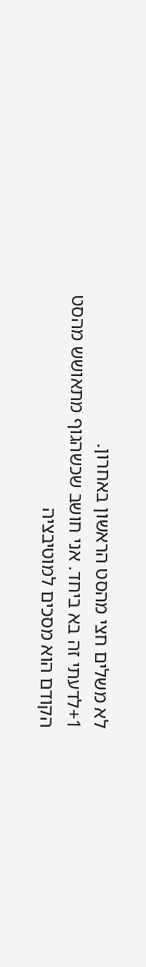לא משלים חצי מהסט הראשון באחרון.
1+לדעתי זה בא ביחד. אני חושב שכשהגוף מתאושש מהסט הקודם הוא מסכים למוטיבציה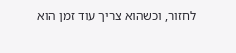לחזור, וכשהוא צריך עוד זמן הוא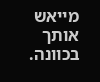מייאש אותך בכוונה.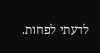לדעתי לפחות.